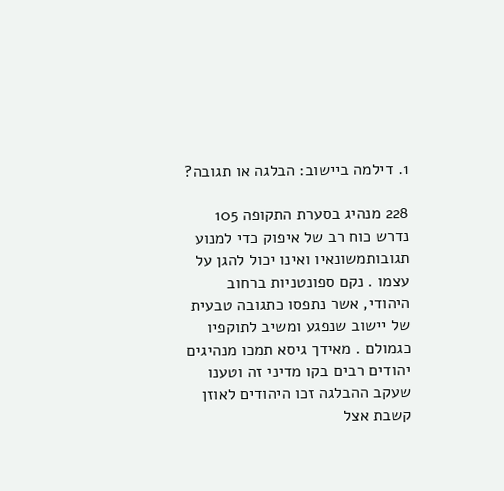1. דילמה ביישוב: הבלגה או תגובה?

228 מנהיג בסערת התקופה 105 נדרש כוח רב של איפוק כדי למנוע תגובותמשונאיו ואינו יכול להגן על עצמו . נקם ספונטניות ברחוב היהודי, אשר נתפסו כתגובה טבעית של יישוב שנפגע ומשיב לתוקפיו כגמולם . מאידך גיסא תמכו מנהיגים יהודים רבים בקו מדיני זה וטענו שעקב ההבלגה זכו היהודים לאוזן קשבת אצל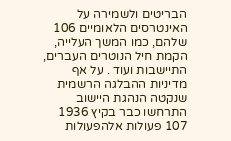הבריטים ולשמירה על האינטרסים הלאומיים 106 שלהם, כמו המשך העלייה, הקמת חיל הנוטרים העברים, התיישבות ועוד . על אף מדיניות ההבלגה הרשמית שנקטה הנהגת היישוב התרחשו כבר בקיץ 1936 107 פעולות אלהפעולות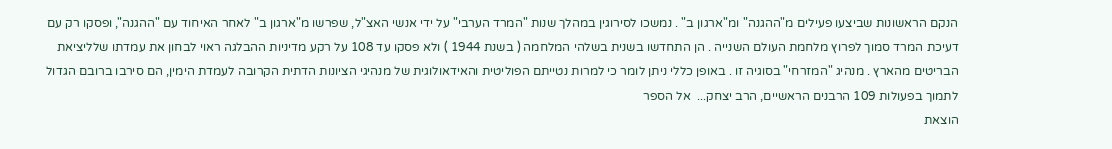הנקם הראשונות שביצעו פעילים מ"ההגנה" ומ"ארגון ב" . נמשכו לסירוגין במהלך שנות "המרד הערבי" על ידי אנשי האצ"ל, שפרשו מ"ארגון ב" לאחר האיחוד עם "ההגנה", ופסקו רק עם דעיכת המרד סמוך לפרוץ מלחמת העולם השנייה . הן התחדשו בשנית בשלהי המלחמה ( בשנת 1944 ) ולא פסקו עד 108 על רקע מדיניות ההבלגה ראוי לבחון את עמדתו שלליציאת הבריטים מהארץ . מנהיג "המזרחי" בסוגיה זו . באופן כללי ניתן לומר כי למרות נטייתם הפוליטית והאידאולוגית של מנהיגי הציונות הדתית הקרובה לעמדת הימין, הם סירבו ברובם הגדול לתמוך בפעולות 109 הרבנים הראשיים, הרב יצחק...  אל הספר
הוצאת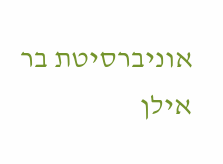אוניברסיטת בר אילן